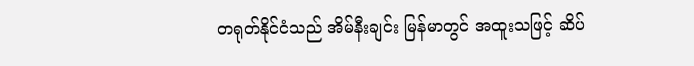တရုတ်နိုင်ငံသည် အိမ်နီးချင်း မြန်မာတွင် အထူးသဖြင့် ဆိပ်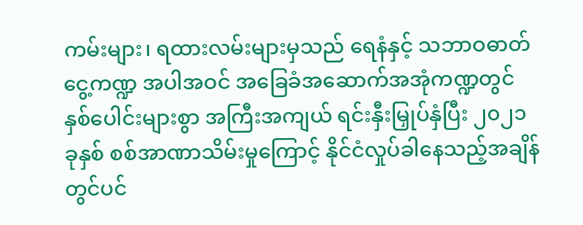ကမ်းများ၊ ရထားလမ်းများမှသည် ရေနံနှင့် သဘာဝဓာတ်ငွေ့ကဏ္ဍ အပါအဝင် အခြေခံအဆောက်အအုံကဏ္ဍတွင် နှစ်ပေါင်းများစွာ အကြီးအကျယ် ရင်းနှီးမြှုပ်နှံပြီး ၂၀၂၁ ခုနှစ် စစ်အာဏာသိမ်းမှုကြောင့် နိုင်ငံလှုပ်ခါနေသည့်အချိန်တွင်ပင်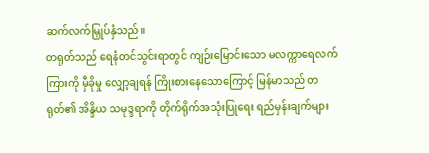ဆက်လက်မြှုပ်နှံသည်။
တရုတ်သည် ရေနံတင်သွင်းရာတွင် ကျဉ်းမြောင်းသော မလက္ကာရေလက်ကြားကို မှီခိုမှု လျှော့ချရန် ကြိုးစားနေသောကြောင့် မြန်မာသည် တရုတ်၏ အိန္ဒိယ သမုဒ္ဒရာကို တိုက်ရိုက်အသုံးပြုရေး ရည်မှန်းချက်များ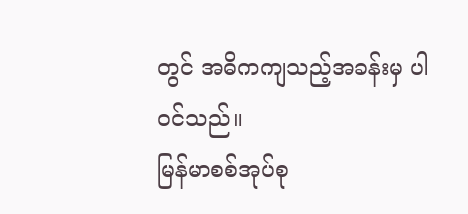တွင် အဓိကကျသည့်အခန်းမှ ပါဝင်သည်။
မြန်မာစစ်အုပ်စု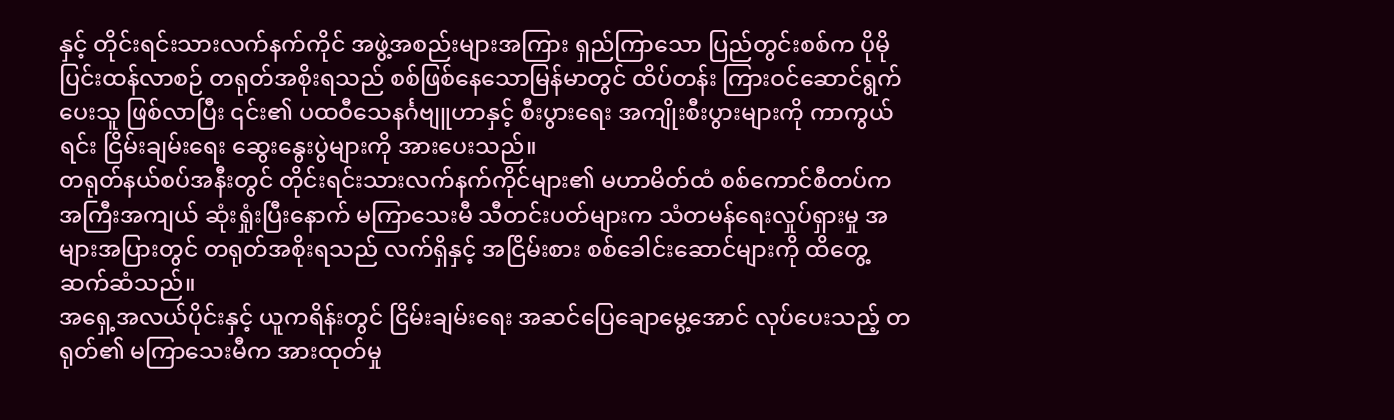နှင့် တိုင်းရင်းသားလက်နက်ကိုင် အဖွဲ့အစည်းများအကြား ရှည်ကြာသော ပြည်တွင်းစစ်က ပိုမိုပြင်းထန်လာစဉ် တရုတ်အစိုးရသည် စစ်ဖြစ်နေသောမြန်မာတွင် ထိပ်တန်း ကြားဝင်ဆောင်ရွက်ပေးသူ ဖြစ်လာပြီး ၎င်း၏ ပထဝီသေနင်္ဂဗျူဟာနှင့် စီးပွားရေး အကျိုးစီးပွားများကို ကာကွယ်ရင်း ငြိမ်းချမ်းရေး ဆွေးနွေးပွဲများကို အားပေးသည်။
တရုတ်နယ်စပ်အနီးတွင် တိုင်းရင်းသားလက်နက်ကိုင်များ၏ မဟာမိတ်ထံ စစ်ကောင်စီတပ်က အကြီးအကျယ် ဆုံးရှုံးပြီးနောက် မကြာသေးမီ သီတင်းပတ်များက သံတမန်ရေးလှုပ်ရှားမှု အများအပြားတွင် တရုတ်အစိုးရသည် လက်ရှိနှင့် အငြိမ်းစား စစ်ခေါင်းဆောင်များကို ထိတွေ့ဆက်ဆံသည်။
အရှေ့အလယ်ပိုင်းနှင့် ယူကရိန်းတွင် ငြိမ်းချမ်းရေး အဆင်ပြေချောမွေ့အောင် လုပ်ပေးသည့် တရုတ်၏ မကြာသေးမီက အားထုတ်မှု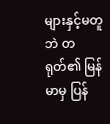များနှင့်မတူဘဲ တရုတ်၏ မြန်မာမှ ပြန်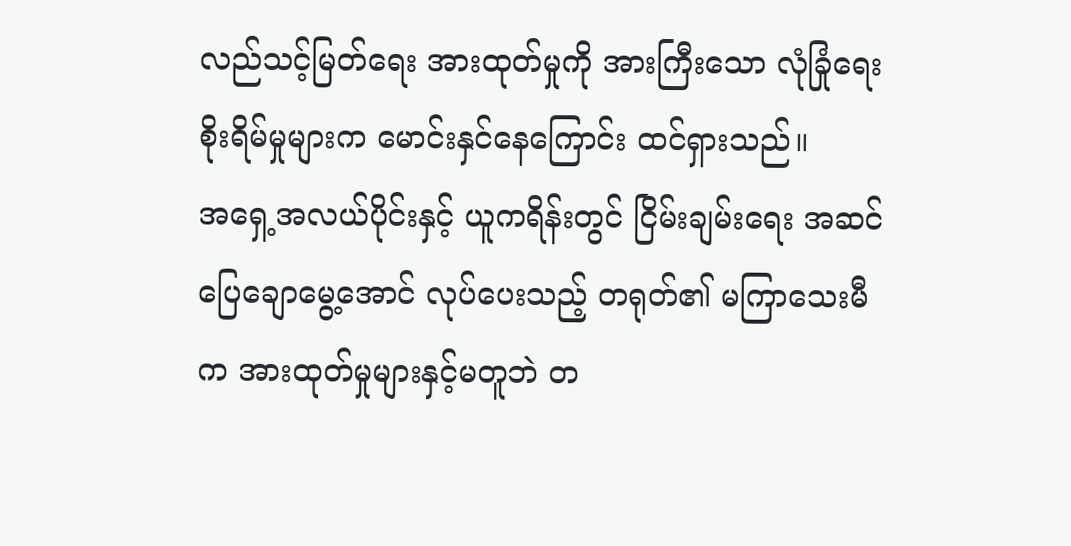လည်သင့်မြတ်ရေး အားထုတ်မှုကို အားကြီးသော လုံခြုံရေးစိုးရိမ်မှုများက မောင်းနှင်နေကြောင်း ထင်ရှားသည်။
အရှေ့အလယ်ပိုင်းနှင့် ယူကရိန်းတွင် ငြိမ်းချမ်းရေး အဆင်ပြေချောမွေ့အောင် လုပ်ပေးသည့် တရုတ်၏ မကြာသေးမီက အားထုတ်မှုများနှင့်မတူဘဲ တ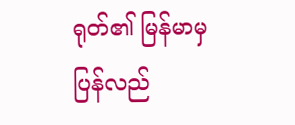ရုတ်၏ မြန်မာမှ ပြန်လည်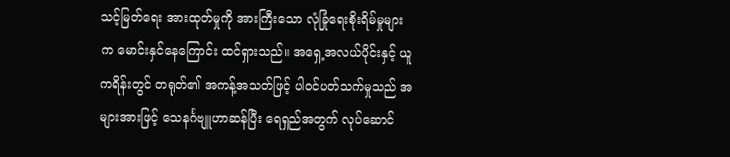သင့်မြတ်ရေး အားထုတ်မှုကို အားကြီးသော လုံခြုံရေးစိုးရိမ်မှုများက မောင်းနှင်နေကြောင်း ထင်ရှားသည်။ အရှေ့အလယ်ပိုင်းနှင့် ယူကရိန်းတွင် တရုတ်၏ အကန့်အသတ်ဖြင့် ပါဝင်ပတ်သက်မှုသည် အများအားဖြင့် သေနင်္ဂဗျူဟာဆန်ပြီး ရေရှည်အတွက် လုပ်ဆောင်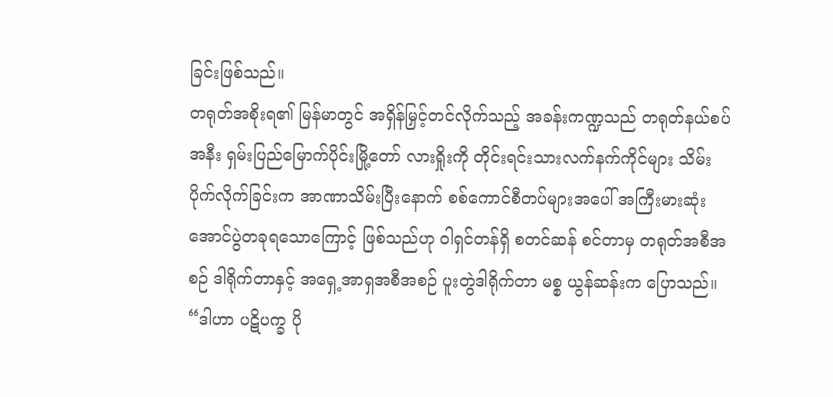ခြင်းဖြစ်သည်။
တရုတ်အစိုးရ၏ မြန်မာတွင် အရှိန်မြှင့်တင်လိုက်သည့် အခန်းကဏ္ဍသည် တရုတ်နယ်စပ်အနီး ရှမ်းပြည်မြောက်ပိုင်းမြို့တော် လားရှိုးကို တိုင်းရင်းသားလက်နက်ကိုင်များ သိမ်းပိုက်လိုက်ခြင်းက အာဏာသိမ်းပြီးနောက် စစ်ကောင်စီတပ်များအပေါ် အကြီးမားဆုံး အောင်ပွဲတခုရသောကြောင့် ဖြစ်သည်ဟု ဝါရှင်တန်ရှိ စတင်ဆန် စင်တာမှ တရုတ်အစီအစဉ် ဒါရိုက်တာနှင့် အရှေ့အာရှအစီအစဉ် ပူးတွဲဒါရိုက်တာ မစ္စ ယွန်ဆန်းက ပြောသည်။
“ဒါဟာ ပဋိပက္ခ ပို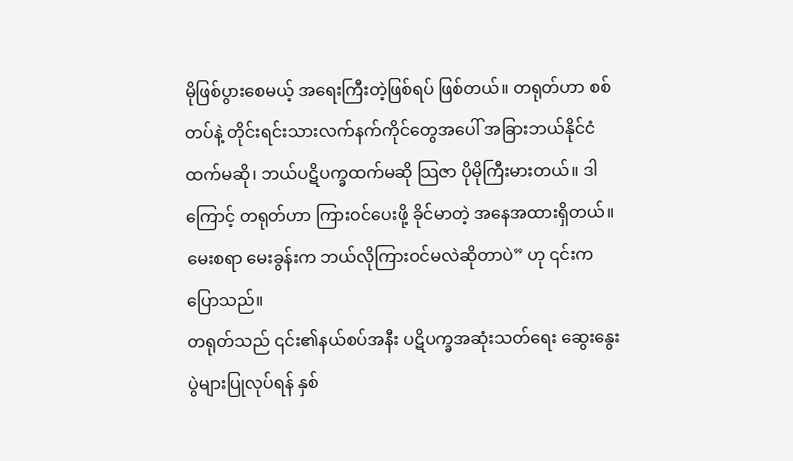မိုဖြစ်ပွားစေမယ့် အရေးကြီးတဲ့ဖြစ်ရပ် ဖြစ်တယ်။ တရုတ်ဟာ စစ်တပ်နဲ့ တိုင်းရင်းသားလက်နက်ကိုင်တွေအပေါ် အခြားဘယ်နိုင်ငံထက်မဆို၊ ဘယ်ပဋိပက္ခထက်မဆို သြဇာ ပိုမိုကြီးမားတယ်။ ဒါကြောင့် တရုတ်ဟာ ကြားဝင်ပေးဖို့ ခိုင်မာတဲ့ အနေအထားရှိတယ်။ မေးစရာ မေးခွန်းက ဘယ်လိုကြားဝင်မလဲဆိုတာပဲ” ဟု ၎င်းက ပြောသည်။
တရုတ်သည် ၎င်း၏နယ်စပ်အနီး ပဋိပက္ခအဆုံးသတ်ရေး ဆွေးနွေးပွဲများပြုလုပ်ရန် နှစ်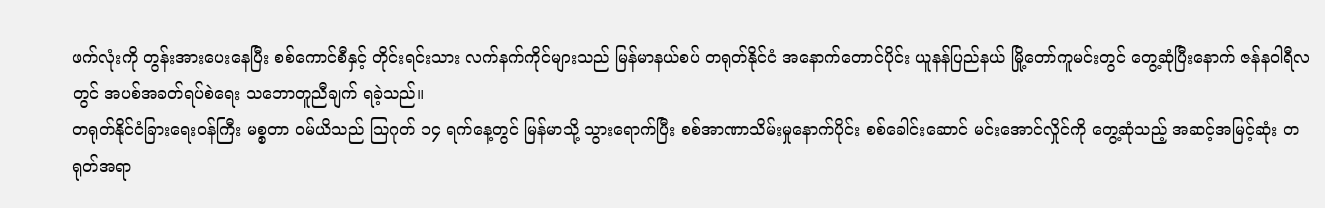ဖက်လုံးကို တွန်းအားပေးနေပြီး စစ်ကောင်စီနှင့် တိုင်းရင်းသား လက်နက်ကိုင်များသည် မြန်မာနယ်စပ် တရုတ်နိုင်ငံ အနောက်တောင်ပိုင်း ယူနန်ပြည်နယ် မြို့တော်ကူမင်းတွင် တွေ့ဆုံပြီးနောက် ဇန်နဝါရီလတွင် အပစ်အခတ်ရပ်စဲရေး သဘောတူညီချက် ရခဲ့သည်။
တရုတ်နိုင်ငံခြားရေးဝန်ကြီး မစ္စတာ ဝမ်ယိသည် သြဂုတ် ၁၄ ရက်နေ့တွင် မြန်မာသို့ သွားရောက်ပြီး စစ်အာဏာသိမ်းမှုနောက်ပိုင်း စစ်ခေါင်းဆောင် မင်းအောင်လှိုင်ကို တွေ့ဆုံသည့် အဆင့်အမြင့်ဆုံး တရုတ်အရာ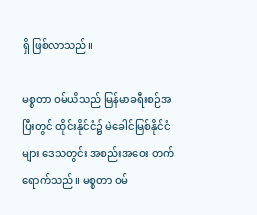ရှိ ဖြစ်လာသည်။

မစ္စတာ ဝမ်ယိသည် မြန်မာခရီးစဉ်အပြီးတွင် ထိုင်းနိုင်ငံ၌ မဲခေါင်မြစ်နိုင်ငံများ ဒေသတွင်း အစည်းအဝေး တက်ရောက်သည်။ မစ္စတာ ဝမ်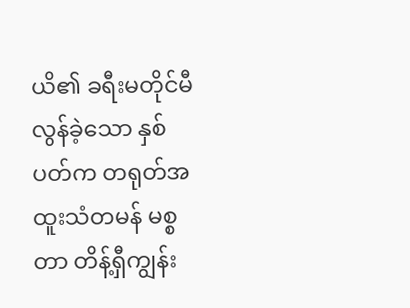ယိ၏ ခရီးမတိုင်မီ လွန်ခဲ့သော နှစ်ပတ်က တရုတ်အထူးသံတမန် မစ္စတာ တိန့်ရှီကျွန်း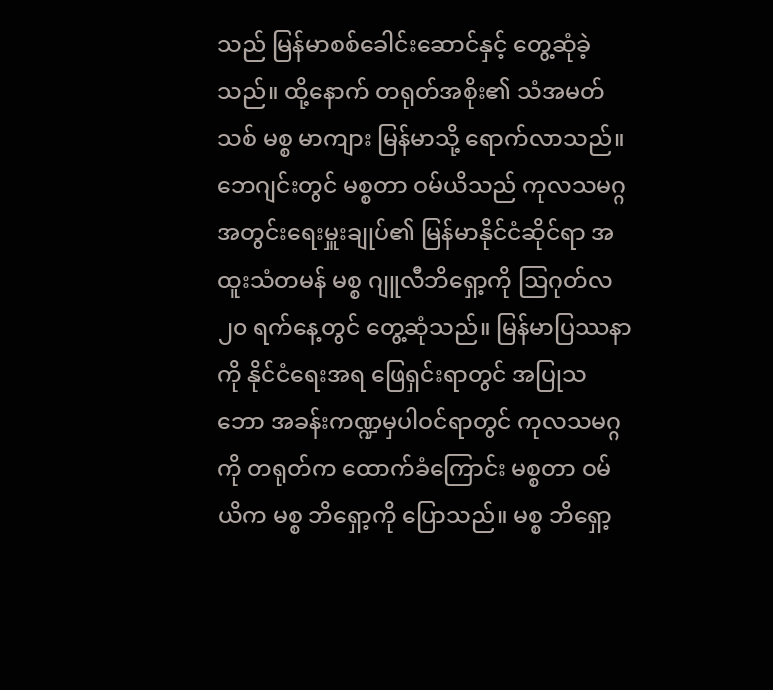သည် မြန်မာစစ်ခေါင်းဆောင်နှင့် တွေ့ဆုံခဲ့သည်။ ထို့နောက် တရုတ်အစိုး၏ သံအမတ်သစ် မစ္စ မာကျား မြန်မာသို့ ရောက်လာသည်။
ဘေဂျင်းတွင် မစ္စတာ ဝမ်ယိသည် ကုလသမဂ္ဂအတွင်းရေးမှူးချုပ်၏ မြန်မာနိုင်ငံဆိုင်ရာ အထူးသံတမန် မစ္စ ဂျူလီဘိရှော့ကို ဩဂုတ်လ ၂၀ ရက်နေ့တွင် တွေ့ဆုံသည်။ မြန်မာပြဿနာကို နိုင်ငံရေးအရ ဖြေရှင်းရာတွင် အပြုသဘော အခန်းကဏ္ဍမှပါဝင်ရာတွင် ကုလသမဂ္ဂကို တရုတ်က ထောက်ခံကြောင်း မစ္စတာ ဝမ်ယိက မစ္စ ဘိရှော့ကို ပြောသည်။ မစ္စ ဘိရှော့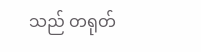သည် တရုတ်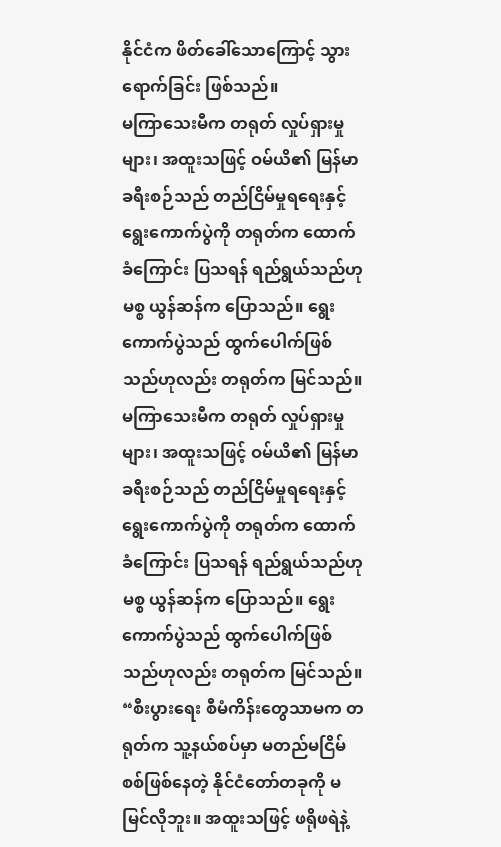နိုင်ငံက ဖိတ်ခေါ်သောကြောင့် သွားရောက်ခြင်း ဖြစ်သည်။
မကြာသေးမီက တရုတ် လှုပ်ရှားမှုများ၊ အထူးသဖြင့် ဝမ်ယိ၏ မြန်မာခရီးစဉ်သည် တည်ငြိမ်မှုရရေးနှင့် ရွေးကောက်ပွဲကို တရုတ်က ထောက်ခံကြောင်း ပြသရန် ရည်ရွယ်သည်ဟု မစ္စ ယွန်ဆန်က ပြောသည်။ ရွေးကောက်ပွဲသည် ထွက်ပေါက်ဖြစ်သည်ဟုလည်း တရုတ်က မြင်သည်။
မကြာသေးမီက တရုတ် လှုပ်ရှားမှုများ၊ အထူးသဖြင့် ဝမ်ယိ၏ မြန်မာခရီးစဉ်သည် တည်ငြိမ်မှုရရေးနှင့် ရွေးကောက်ပွဲကို တရုတ်က ထောက်ခံကြောင်း ပြသရန် ရည်ရွယ်သည်ဟု မစ္စ ယွန်ဆန်က ပြောသည်။ ရွေးကောက်ပွဲသည် ထွက်ပေါက်ဖြစ်သည်ဟုလည်း တရုတ်က မြင်သည်။
“စီးပွားရေး စီမံကိန်းတွေသာမက တရုတ်က သူ့နယ်စပ်မှာ မတည်မငြိမ် စစ်ဖြစ်နေတဲ့ နိုင်ငံတော်တခုကို မမြင်လိုဘူး။ အထူးသဖြင့် ဖရိုဖရဲနဲ့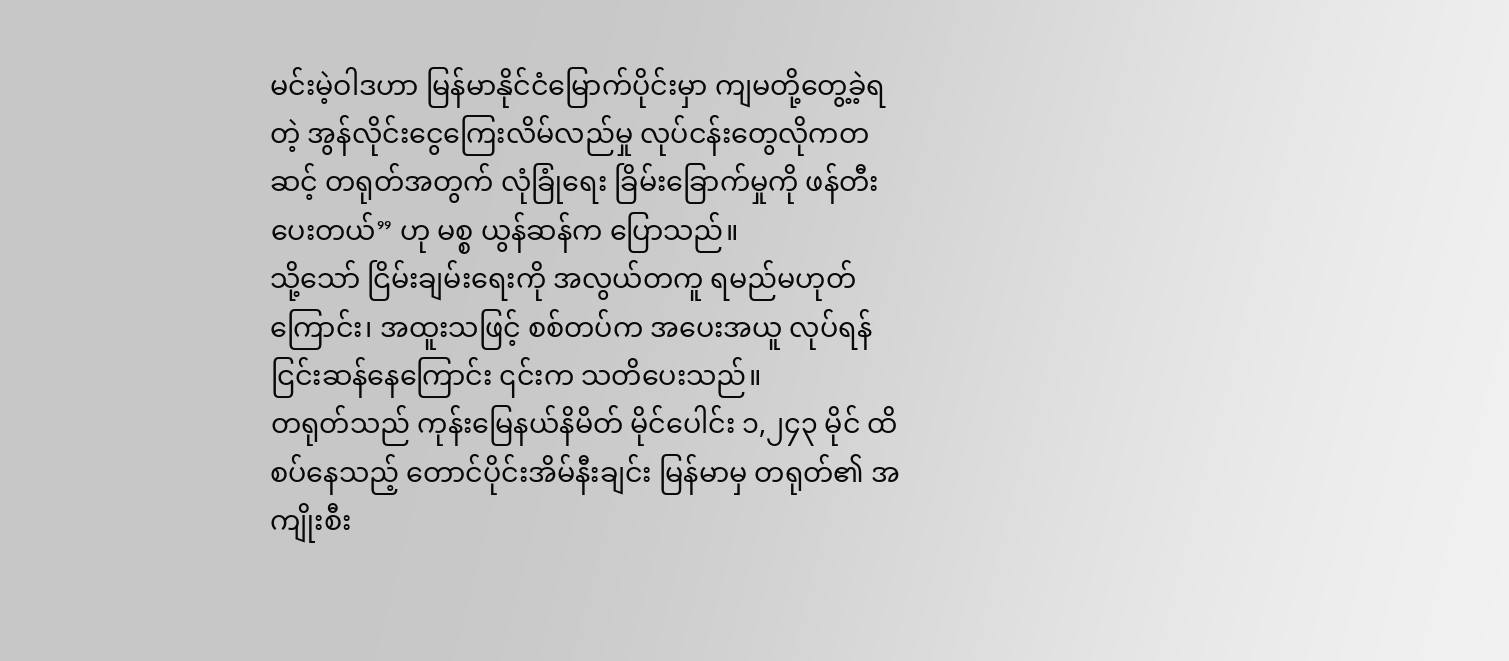မင်းမဲ့ဝါဒဟာ မြန်မာနိုင်ငံမြောက်ပိုင်းမှာ ကျမတို့တွေ့ခဲ့ရတဲ့ အွန်လိုင်းငွေကြေးလိမ်လည်မှု လုပ်ငန်းတွေလိုကတဆင့် တရုတ်အတွက် လုံခြုံရေး ခြိမ်းခြောက်မှုကို ဖန်တီးပေးတယ်” ဟု မစ္စ ယွန်ဆန်က ပြောသည်။
သို့သော် ငြိမ်းချမ်းရေးကို အလွယ်တကူ ရမည်မဟုတ်ကြောင်း၊ အထူးသဖြင့် စစ်တပ်က အပေးအယူ လုပ်ရန် ငြင်းဆန်နေကြောင်း ၎င်းက သတိပေးသည်။
တရုတ်သည် ကုန်းမြေနယ်နိမိတ် မိုင်ပေါင်း ၁,၂၄၃ မိုင် ထိစပ်နေသည့် တောင်ပိုင်းအိမ်နီးချင်း မြန်မာမှ တရုတ်၏ အကျိုးစီး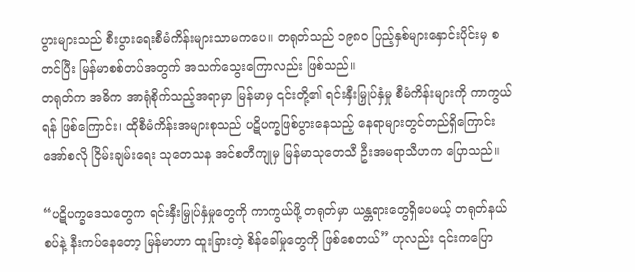ပွားများသည် စီးပွားရေးစီမံကိန်းများသာမကပေ။ တရုတ်သည် ၁၉၈၀ ပြည့်နှစ်များနှောင်းပိုင်းမှ စတင်ပြီး မြန်မာစစ်တပ်အတွက် အသက်သွေးကြောလည်း ဖြစ်သည်။
တရုတ်က အဓိက အာရုံစိုက်သည့်အရာမှာ မြန်မာမှ ၎င်းတို့၏ ရင်းနှီးမြှုပ်နှံမှု စီမံကိန်းများကို ကာကွယ်ရန် ဖြစ်ကြောင်း၊ ထိုစီမံကိန်းအများစုသည် ပဋိပက္ခဖြစ်ပွားနေသည့် နေရာများတွင်တည်ရှိကြောင်း အော်စလို ငြိမ်းချမ်းရေး သုတေသန အင်စတီကျုမှ မြန်မာသုတေသီ ဦးအမရာသီဟက ပြောသည်။

“ပဋိပက္ခဒေသတွေက ရင်းနှီးမြှုပ်နှံမှုတွေကို ကာကွယ်ဖို့ တရုတ်မှာ ယန္တရားတွေရှိပေမယ့် တရုတ်နယ်စပ်နဲ့ နီးကပ်နေတော့ မြန်မာဟာ ထူးခြားတဲ့ စိန်ခေါ်မှုတွေကို ဖြစ်စေတယ်” ဟုလည်း ၎င်းကပြော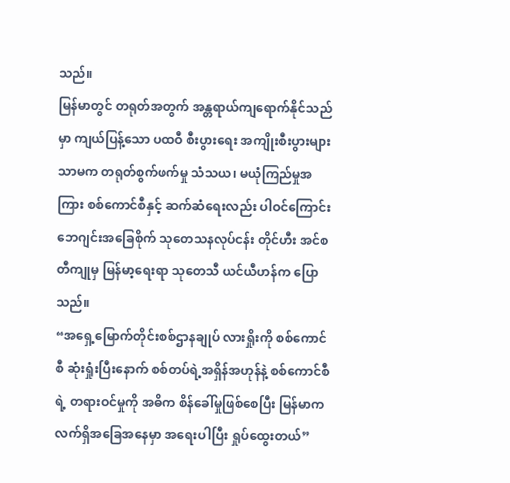သည်။
မြန်မာတွင် တရုတ်အတွက် အန္တရာယ်ကျရောက်နိုင်သည်မှာ ကျယ်ပြန့်သော ပထဝီ စီးပွားရေး အကျိုးစီးပွားများသာမက တရုတ်စွက်ဖက်မှု သံသယ၊ မယုံကြည်မှုအကြား စစ်ကောင်စီနှင့် ဆက်ဆံရေးလည်း ပါဝင်ကြောင်း ဘေဂျင်းအခြေစိုက် သုတေသနလုပ်ငန်း တိုင်ဟီး အင်စတီကျုမှ မြန်မာ့ရေးရာ သုတေသီ ယင်ယီဟန်က ပြောသည်။
“အရှေ့မြောက်တိုင်းစစ်ဌာနချုပ် လားရှိုးကို စစ်ကောင်စီ ဆုံးရှုံးပြီးနောက် စစ်တပ်ရဲ့အရှိန်အဟုန်နဲ့ စစ်ကောင်စီရဲ့ တရားဝင်မှုကို အဓိက စိန်ခေါ်မှုဖြစ်စေပြီး မြန်မာက လက်ရှိအခြေအနေမှာ အရေးပါပြီး ရှုပ်ထွေးတယ်”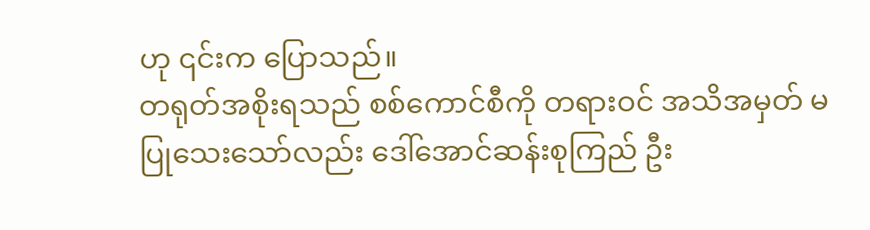ဟု ၎င်းက ပြောသည်။
တရုတ်အစိုးရသည် စစ်ကောင်စီကို တရားဝင် အသိအမှတ် မပြုသေးသော်လည်း ဒေါ်အောင်ဆန်းစုကြည် ဦး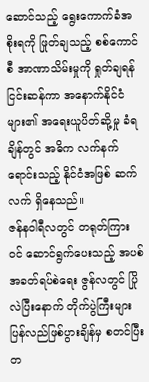ဆောင်သည့် ရွေးကောက်ခံအစိုးရကို ဖြုတ်ချသည့် စစ်ကောင်စီ အာဏာသိမ်းမှုကို ရှုတ်ချရန် ငြင်းဆန်ကာ အနောက်နိုင်ငံများ၏ အရေးယူပိတ်ဆို့မှု ခံရချိန်တွင် အဓိက လက်နက်ရောင်းသည့် နိုင်ငံအဖြစ် ဆက်လက် ရှိနေသည်။
ဇန်နဝါရီလတွင် တရုတ်ကြားဝင် ဆောင်ရွက်ပေးသည့် အပစ်အခတ်ရပ်စဲရေး ဇွန်လတွင် ပြိုလဲပြီးနောက် တိုက်ပွဲကြီးများ ပြန်လည်ဖြစ်ပွားချိန်မှ စတင်ပြီး တ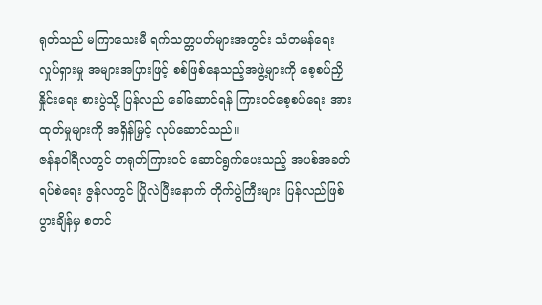ရုတ်သည် မကြာသေးမီ ရက်သတ္တပတ်များအတွင်း သံတမန်ရေး လှုပ်ရှားမှု အများအပြားဖြင့် စစ်ဖြစ်နေသည့်အဖွဲ့များကို စေ့စပ်ညှိနှိုင်းရေး စားပွဲသို့ ပြန်လည် ခေါ်ဆောင်ရန် ကြားဝင်စေ့စပ်ရေး အားထုတ်မှုများကို အရှိန်မြှင့် လုပ်ဆောင်သည်။
ဇန်နဝါရီလတွင် တရုတ်ကြားဝင် ဆောင်ရွက်ပေးသည့် အပစ်အခတ်ရပ်စဲရေး ဇွန်လတွင် ပြိုလဲပြီးနောက် တိုက်ပွဲကြီးများ ပြန်လည်ဖြစ်ပွားချိန်မှ စတင်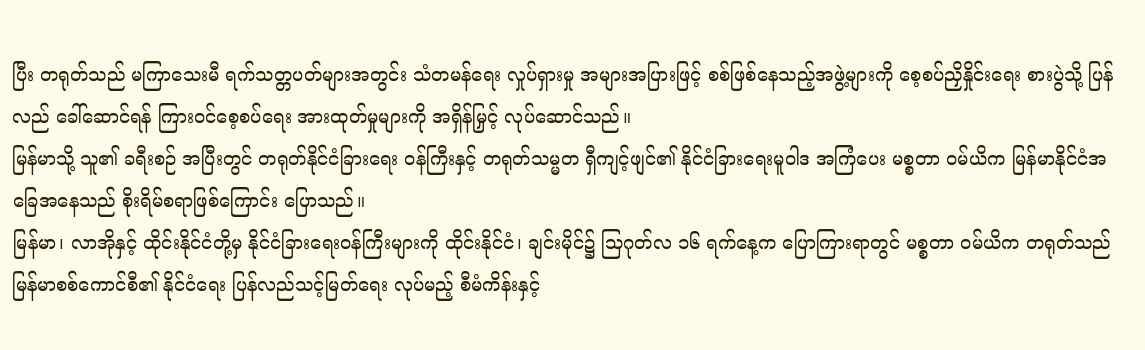ပြီး တရုတ်သည် မကြာသေးမီ ရက်သတ္တပတ်များအတွင်း သံတမန်ရေး လှုပ်ရှားမှု အများအပြားဖြင့် စစ်ဖြစ်နေသည့်အဖွဲ့များကို စေ့စပ်ညှိနှိုင်းရေး စားပွဲသို့ ပြန်လည် ခေါ်ဆောင်ရန် ကြားဝင်စေ့စပ်ရေး အားထုတ်မှုများကို အရှိန်မြှင့် လုပ်ဆောင်သည်။
မြန်မာသို့ သူ၏ ခရီးစဉ် အပြီးတွင် တရုတ်နိုင်ငံခြားရေး ဝန်ကြီးနှင့် တရုတ်သမ္မတ ရှီကျင့်ဖျင်၏ နိုင်ငံခြားရေးမူဝါဒ အကြံပေး မစ္စတာ ဝမ်ယိက မြန်မာနိုင်ငံအခြေအနေသည် စိုးရိမ်စရာဖြစ်ကြောင်း ပြောသည်။
မြန်မာ၊ လာအိုနှင့် ထိုင်းနိုင်ငံတို့မှ နိုင်ငံခြားရေးဝန်ကြီးများကို ထိုင်းနိုင်ငံ၊ ချင်းမိုင်၌ သြဂုတ်လ ၁၆ ရက်နေ့က ပြောကြားရာတွင် မစ္စတာ ဝမ်ယိက တရုတ်သည် မြန်မာစစ်ကောင်စီ၏ နိုင်ငံရေး ပြန်လည်သင့်မြတ်ရေး လုပ်မည့် စီမံကိန်းနှင့်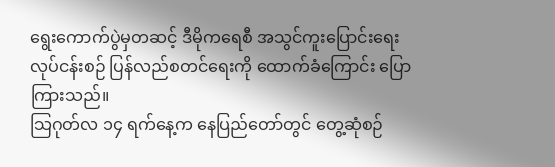ရွေးကောက်ပွဲမှတဆင့် ဒီမိုကရေစီ အသွင်ကူးပြောင်းရေး လုပ်ငန်းစဉ် ပြန်လည်စတင်ရေးကို ထောက်ခံကြောင်း ပြောကြားသည်။
သြဂုတ်လ ၁၄ ရက်နေ့က နေပြည်တော်တွင် တွေ့ဆုံစဉ်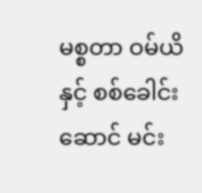မစ္စတာ ဝမ်ယိနှင့် စစ်ခေါင်းဆောင် မင်း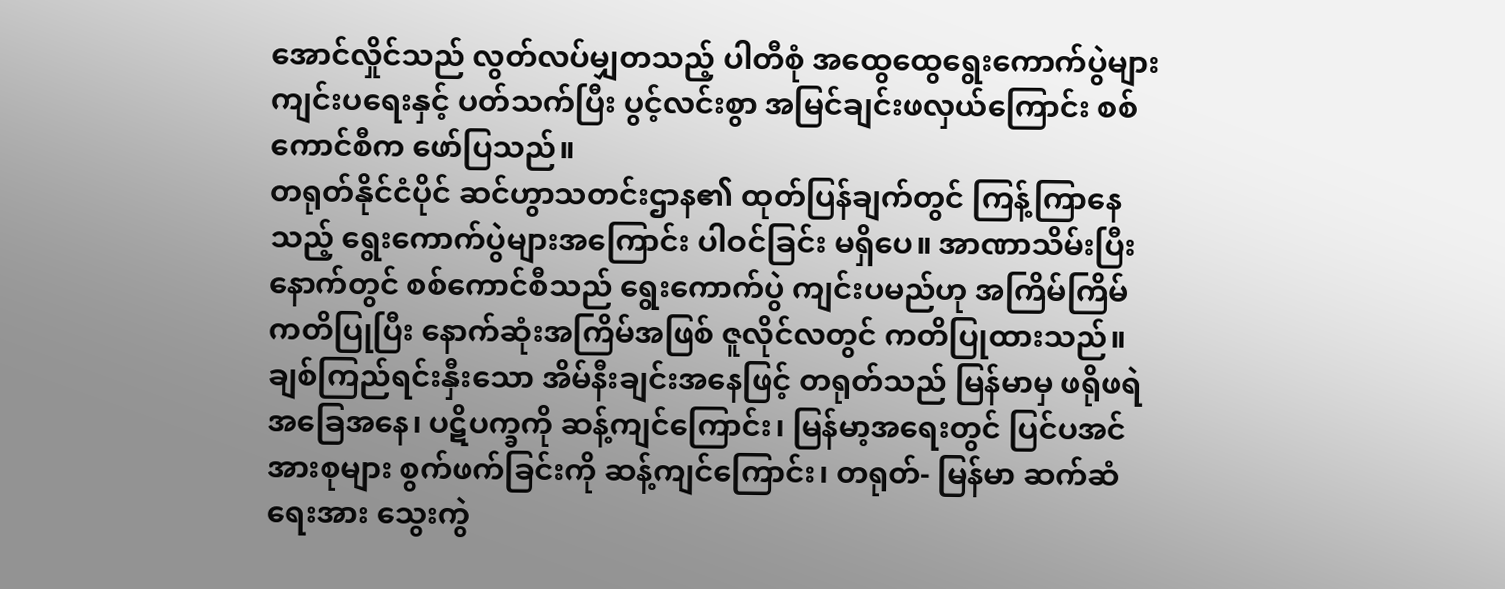အောင်လှိုင်သည် လွတ်လပ်မျှတသည့် ပါတီစုံ အထွေထွေရွေးကောက်ပွဲများ ကျင်းပရေးနှင့် ပတ်သက်ပြီး ပွင့်လင်းစွာ အမြင်ချင်းဖလှယ်ကြောင်း စစ်ကောင်စီက ဖော်ပြသည်။
တရုတ်နိုင်ငံပိုင် ဆင်ဟွာသတင်းဌာန၏ ထုတ်ပြန်ချက်တွင် ကြန့်ကြာနေသည့် ရွေးကောက်ပွဲများအကြောင်း ပါဝင်ခြင်း မရှိပေ။ အာဏာသိမ်းပြီးနောက်တွင် စစ်ကောင်စီသည် ရွေးကောက်ပွဲ ကျင်းပမည်ဟု အကြိမ်ကြိမ် ကတိပြုပြီး နောက်ဆုံးအကြိမ်အဖြစ် ဇူလိုင်လတွင် ကတိပြုထားသည်။
ချစ်ကြည်ရင်းနှီးသော အိမ်နီးချင်းအနေဖြင့် တရုတ်သည် မြန်မာမှ ဖရိုဖရဲအခြေအနေ၊ ပဋိပက္ခကို ဆန့်ကျင်ကြောင်း၊ မြန်မာ့အရေးတွင် ပြင်ပအင်အားစုများ စွက်ဖက်ခြင်းကို ဆန့်ကျင်ကြောင်း၊ တရုတ်- မြန်မာ ဆက်ဆံရေးအား သွေးကွဲ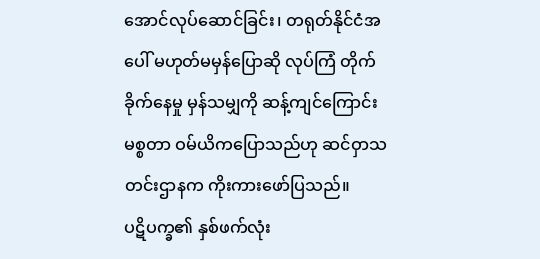အောင်လုပ်ဆောင်ခြင်း၊ တရုတ်နိုင်ငံအပေါ် မဟုတ်မမှန်ပြောဆို လုပ်ကြံ တိုက်ခိုက်နေမှု မှန်သမျှကို ဆန့်ကျင်ကြောင်း မစ္စတာ ဝမ်ယိကပြောသည်ဟု ဆင်ဝှာသတင်းဌာနက ကိုးကားဖော်ပြသည်။
ပဋိပက္ခ၏ နှစ်ဖက်လုံး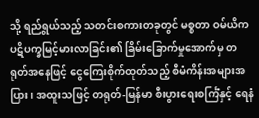သို့ ရည်ရွယ်သည့် သတင်းစကားတခုတွင် မစ္စတာ ဝမ်ယိက ပဋိပက္ခမြင့်မားလာခြင်း၏ ခြိမ်းခြောက်မှုအောက်မှ တရုတ်အနေဖြင့် ငွေကြေးစိုက်ထုတ်သည့် စီမံကိန်းအများအပြား၊ အထူးသဖြင့် တရုတ်-မြန်မာ စီးပွားရေးစင်္ကြံနှင့် ရေနံ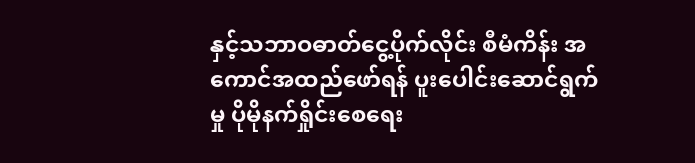နှင့်သဘာဝဓာတ်ငွေ့ပိုက်လိုင်း စီမံကိန်း အကောင်အထည်ဖော်ရန် ပူးပေါင်းဆောင်ရွက်မှု ပိုမိုနက်ရှိုင်းစေရေး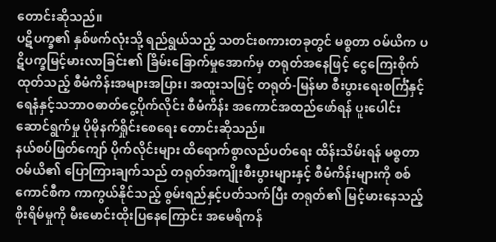တောင်းဆိုသည်။
ပဋိပက္ခ၏ နှစ်ဖက်လုံးသို့ ရည်ရွယ်သည့် သတင်းစကားတခုတွင် မစ္စတာ ဝမ်ယိက ပဋိပက္ခမြင့်မားလာခြင်း၏ ခြိမ်းခြောက်မှုအောက်မှ တရုတ်အနေဖြင့် ငွေကြေးစိုက်ထုတ်သည့် စီမံကိန်းအများအပြား၊ အထူးသဖြင့် တရုတ်-မြန်မာ စီးပွားရေးစင်္ကြံနှင့် ရေနံနှင့်သဘာဝဓာတ်ငွေ့ပိုက်လိုင်း စီမံကိန်း အကောင်အထည်ဖော်ရန် ပူးပေါင်းဆောင်ရွက်မှု ပိုမိုနက်ရှိုင်းစေရေး တောင်းဆိုသည်။
နယ်စပ်ဖြတ်ကျော် ပိုက်လိုင်းများ ထိရောက်စွာလည်ပတ်ရေး ထိန်းသိမ်းရန် မစ္စတာ ဝမ်ယိ၏ ပြောကြားချက်သည် တရုတ်အကျိုးစီးပွားများနှင့် စီမံကိန်းများကို စစ်ကောင်စီက ကာကွယ်နိုင်သည့် စွမ်းရည်နှင့်ပတ်သက်ပြီး တရုတ်၏ မြင့်မားနေသည့် စိုးရိမ်မှုကို မီးမောင်းထိုးပြနေကြောင်း အမေရိကန်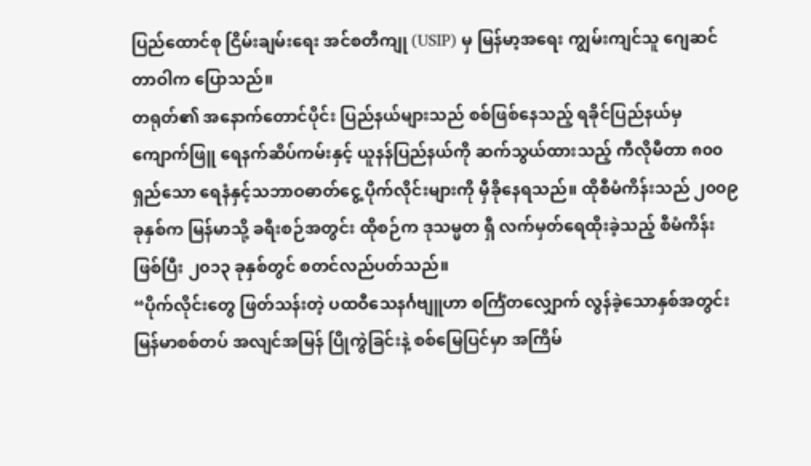ပြည်ထောင်စု ငြိမ်းချမ်းရေး အင်စတီကျု (USIP) မှ မြန်မာ့အရေး ကျွမ်းကျင်သူ ဂျေဆင်တာဝါက ပြောသည်။
တရုတ်၏ အနောက်တောင်ပိုင်း ပြည်နယ်များသည် စစ်ဖြစ်နေသည့် ရခိုင်ပြည်နယ်မှ ကျောက်ဖြူ ရေနက်ဆိပ်ကမ်းနှင့် ယူနန်ပြည်နယ်ကို ဆက်သွယ်ထားသည့် ကီလိုမီတာ ၈၀၀ ရှည်သော ရေနံနှင့်သဘာဝဓာတ်ငွေ့ ပိုက်လိုင်းများကို မှီခိုနေရသည်။ ထိုစီမံကိန်းသည် ၂၀၀၉ ခုနှစ်က မြန်မာသို့ ခရီးစဉ်အတွင်း ထိုစဉ်က ဒုသမ္မတ ရှီ လက်မှတ်ရေထိုးခဲ့သည့် စီမံကိန်းဖြစ်ပြီး ၂၀၁၃ ခုနှစ်တွင် စတင်လည်ပတ်သည်။
“ပိုက်လိုင်းတွေ ဖြတ်သန်းတဲ့ ပထဝီသေနင်္ဂဗျူဟာ စင်္ကြံတလျှောက် လွန်ခဲ့သောနှစ်အတွင်း မြန်မာစစ်တပ် အလျင်အမြန် ပြိုကွဲခြင်းနဲ့ စစ်မြေပြင်မှာ အကြိမ်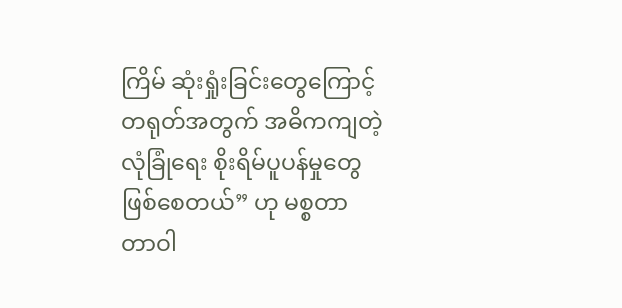ကြိမ် ဆုံးရှုံးခြင်းတွေကြောင့် တရုတ်အတွက် အဓိကကျတဲ့ လုံခြုံရေး စိုးရိမ်ပူပန်မှုတွေ ဖြစ်စေတယ်” ဟု မစ္စတာ တာဝါ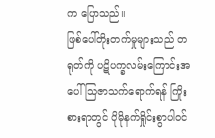က ပြောသည်။
ဖြစ်ပေါ်တိုးတက်မှုများသည် တရုတ်ကို ပဋိပက္ခလမ်းကြောင်းအပေါ် သြဇာသက်ရောက်ရန် ကြိုးစားရာတွင် ပိုမိုနက်ရှိုင်းစွာပါဝင်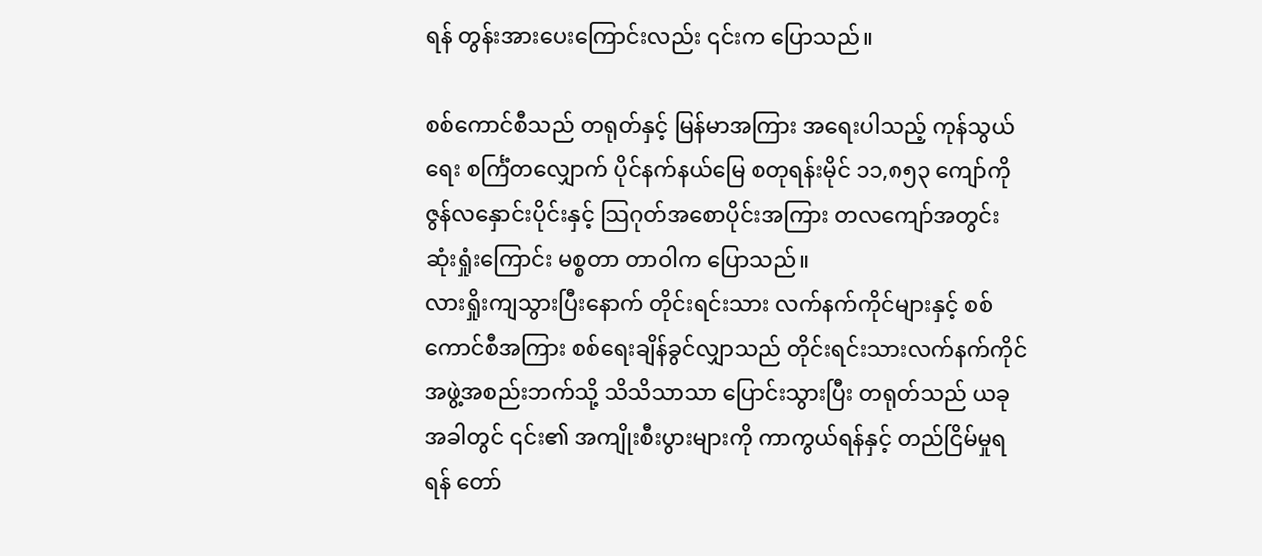ရန် တွန်းအားပေးကြောင်းလည်း ၎င်းက ပြောသည်။

စစ်ကောင်စီသည် တရုတ်နှင့် မြန်မာအကြား အရေးပါသည့် ကုန်သွယ်ရေး စင်္ကြံတလျှောက် ပိုင်နက်နယ်မြေ စတုရန်းမိုင် ၁၁,၈၅၃ ကျော်ကို ဇွန်လနှောင်းပိုင်းနှင့် သြဂုတ်အစောပိုင်းအကြား တလကျော်အတွင်း ဆုံးရှုံးကြောင်း မစ္စတာ တာဝါက ပြောသည်။
လားရှိုးကျသွားပြီးနောက် တိုင်းရင်းသား လက်နက်ကိုင်များနှင့် စစ်ကောင်စီအကြား စစ်ရေးချိန်ခွင်လျှာသည် တိုင်းရင်းသားလက်နက်ကိုင် အဖွဲ့အစည်းဘက်သို့ သိသိသာသာ ပြောင်းသွားပြီး တရုတ်သည် ယခုအခါတွင် ၎င်း၏ အကျိုးစီးပွားများကို ကာကွယ်ရန်နှင့် တည်ငြိမ်မှုရရန် တော်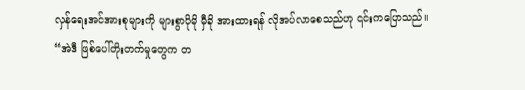လှန်ရေးအင်အားစုများကို များစွာပိုမို မှီခို အားထားရန် လိုအပ်လာစေသည်ဟု ၎င်းကပြောသည်။
“အဲဒီ ဖြစ်ပေါ်တိုးတက်မှုတွေက တ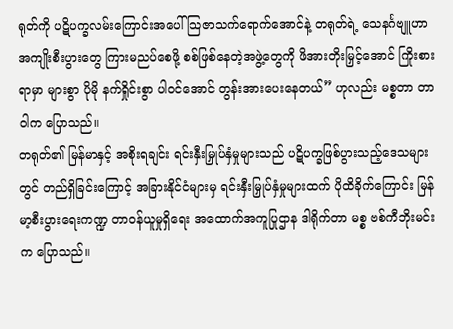ရုတ်ကို ပဋိပက္ခလမ်းကြောင်းအပေါ် သြဇာသက်ရောက်အောင်နဲ့ တရုတ်ရဲ့ သေနင်္ဂဗျူဟာ အကျိုးစီးပွားတွေ ကြားမညပ်စေဖို့ စစ်ဖြစ်နေတဲ့အဖွဲ့တွေကို ဖိအားတိုးမြှင့်အောင် ကြိုးစားရာမှာ များစွာ ပိုမို နက်ရှိုင်းစွာ ပါဝင်အောင် တွန်းအားပေးနေတယ်” ဟုလည်း မစ္စတာ တာဝါက ပြောသည်။
တရုတ်၏ မြန်မာနှင့် အစိုးရချင်း ရင်းနှီးမြှုပ်နှံမှုများသည် ပဋိပက္ခဖြစ်ပွားသည့်ဒေသများတွင် တည်ရှိခြင်းကြောင့် အခြားနိုင်ငံများမှ ရင်းနှီးမြှုပ်နှံမှုများထက် ပိုထိခိုက်ကြောင်း မြန်မာ့စီးပွားရေးကဏ္ဍ တာဝန်ယူမှုရှိရေး အထောက်အကူပြုဌာန ဒါရိုက်တာ မစ္စ ဗစ်ကီဘိုးမင်းက ပြောသည်။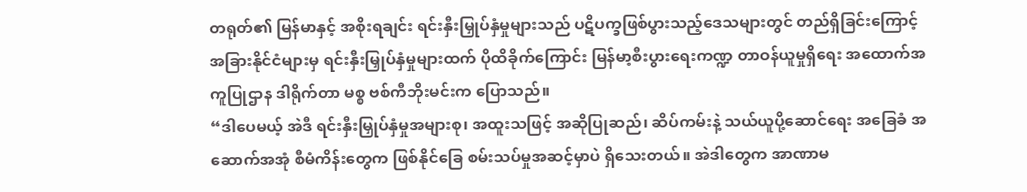တရုတ်၏ မြန်မာနှင့် အစိုးရချင်း ရင်းနှီးမြှုပ်နှံမှုများသည် ပဋိပက္ခဖြစ်ပွားသည့်ဒေသများတွင် တည်ရှိခြင်းကြောင့် အခြားနိုင်ငံများမှ ရင်းနှီးမြှုပ်နှံမှုများထက် ပိုထိခိုက်ကြောင်း မြန်မာ့စီးပွားရေးကဏ္ဍ တာဝန်ယူမှုရှိရေး အထောက်အကူပြုဌာန ဒါရိုက်တာ မစ္စ ဗစ်ကီဘိုးမင်းက ပြောသည်။
“ဒါပေမယ့် အဲဒီ ရင်းနှီးမြှုပ်နှံမှုအများစု၊ အထူးသဖြင့် အဆိုပြုဆည်၊ ဆိပ်ကမ်းနဲ့ သယ်ယူပို့ဆောင်ရေး အခြေခံ အဆောက်အအုံ စီမံကိန်းတွေက ဖြစ်နိုင်ခြေ စမ်းသပ်မှုအဆင့်မှာပဲ ရှိသေးတယ်။ အဲဒါတွေက အာဏာမ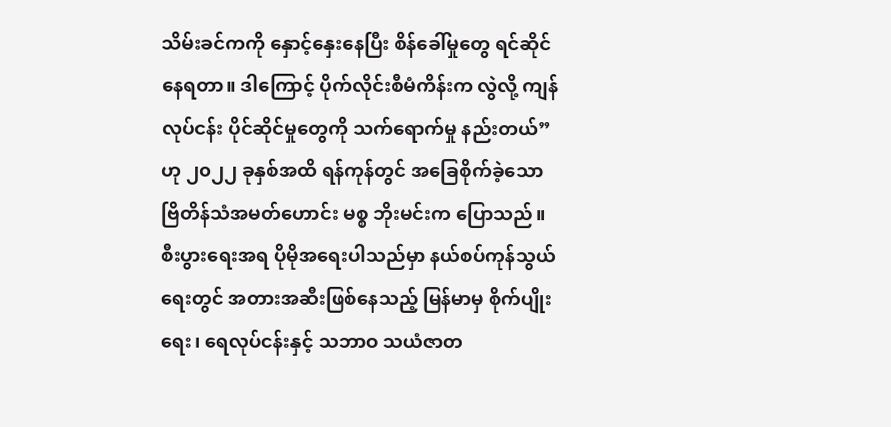သိမ်းခင်ကကို နှောင့်နှေးနေပြီး စိန်ခေါ်မှုတွေ ရင်ဆိုင်နေရတာ။ ဒါကြောင့် ပိုက်လိုင်းစီမံကိန်းက လွဲလို့ ကျန်လုပ်ငန်း ပိုင်ဆိုင်မှုတွေကို သက်ရောက်မှု နည်းတယ်” ဟု ၂၀၂၂ ခုနှစ်အထိ ရန်ကုန်တွင် အခြေစိုက်ခဲ့သော ဗြိတိန်သံအမတ်ဟောင်း မစ္စ ဘိုးမင်းက ပြောသည်။
စီးပွားရေးအရ ပိုမိုအရေးပါသည်မှာ နယ်စပ်ကုန်သွယ်ရေးတွင် အတားအဆီးဖြစ်နေသည့် မြန်မာမှ စိုက်ပျိုးရေး၊ ရေလုပ်ငန်းနှင့် သဘာဝ သယံဇာတ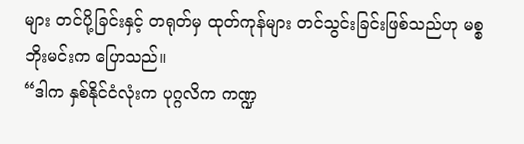များ တင်ပို့ခြင်းနှင့် တရုတ်မှ ထုတ်ကုန်များ တင်သွင်းခြင်းဖြစ်သည်ဟု မစ္စ ဘိုးမင်းက ပြောသည်။
“ဒါက နှစ်နိုင်ငံလုံးက ပုဂ္ဂလိက ကဏ္ဍ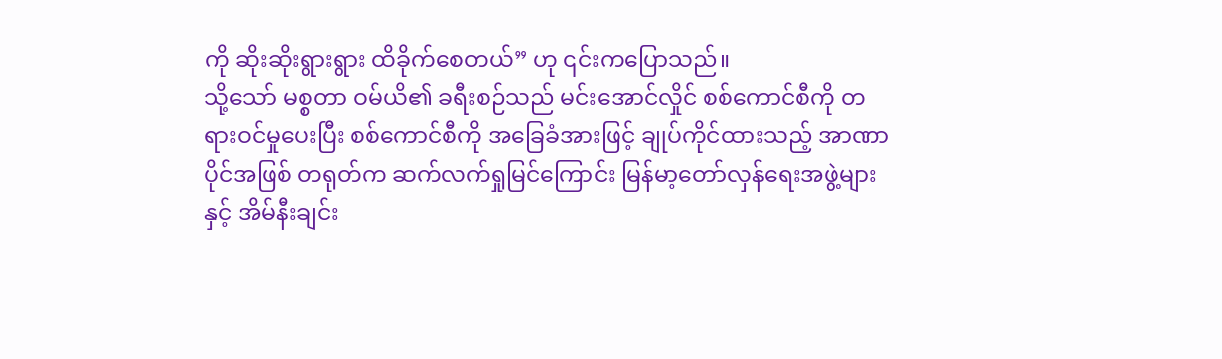ကို ဆိုးဆိုးရွားရွား ထိခိုက်စေတယ်” ဟု ၎င်းကပြောသည်။
သို့သော် မစ္စတာ ဝမ်ယိ၏ ခရီးစဉ်သည် မင်းအောင်လှိုင် စစ်ကောင်စီကို တရားဝင်မှုပေးပြီး စစ်ကောင်စီကို အခြေခံအားဖြင့် ချုပ်ကိုင်ထားသည့် အာဏာပိုင်အဖြစ် တရုတ်က ဆက်လက်ရှုမြင်ကြောင်း မြန်မာ့တော်လှန်ရေးအဖွဲ့များနှင့် အိမ်နီးချင်း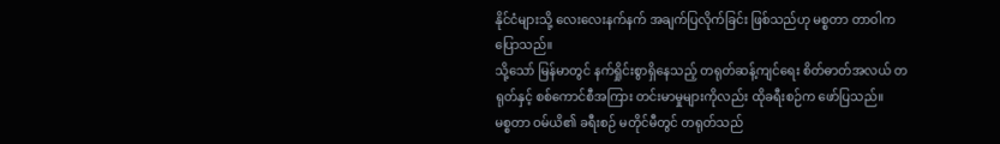နိုင်ငံများသို့ လေးလေးနက်နက် အချက်ပြလိုက်ခြင်း ဖြစ်သည်ဟု မစ္စတာ တာဝါက ပြောသည်။
သို့သော် မြန်မာတွင် နက်ရှိုင်းစွာရှိနေသည့် တရုတ်ဆန့်ကျင်ရေး စိတ်ဓာတ်အလယ် တရုတ်နှင့် စစ်ကောင်စီအကြား တင်းမာမှုများကိုလည်း ထိုခရီးစဉ်က ဖော်ပြသည်။
မစ္စတာ ဝမ်ယိ၏ ခရီးစဉ် မတိုင်မီတွင် တရုတ်သည်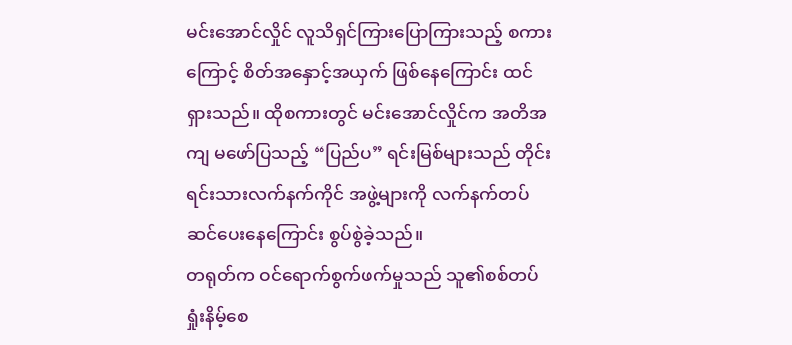မင်းအောင်လှိုင် လူသိရှင်ကြားပြောကြားသည့် စကားကြောင့် စိတ်အနှောင့်အယှက် ဖြစ်နေကြောင်း ထင်ရှားသည်။ ထိုစကားတွင် မင်းအောင်လှိုင်က အတိအကျ မဖော်ပြသည့် “ပြည်ပ” ရင်းမြစ်များသည် တိုင်းရင်းသားလက်နက်ကိုင် အဖွဲ့များကို လက်နက်တပ်ဆင်ပေးနေကြောင်း စွပ်စွဲခဲ့သည်။
တရုတ်က ဝင်ရောက်စွက်ဖက်မှုသည် သူ၏စစ်တပ် ရှုံးနိမ့်စေ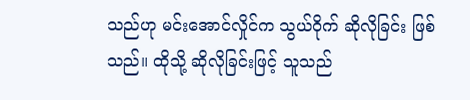သည်ဟု မင်းအောင်လှိုင်က သွယ်ဝိုက် ဆိုလိုခြင်း ဖြစ်သည်။ ထိုသို့ ဆိုလိုခြင်းဖြင့် သူသည်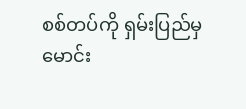စစ်တပ်ကို ရှမ်းပြည်မှ မောင်း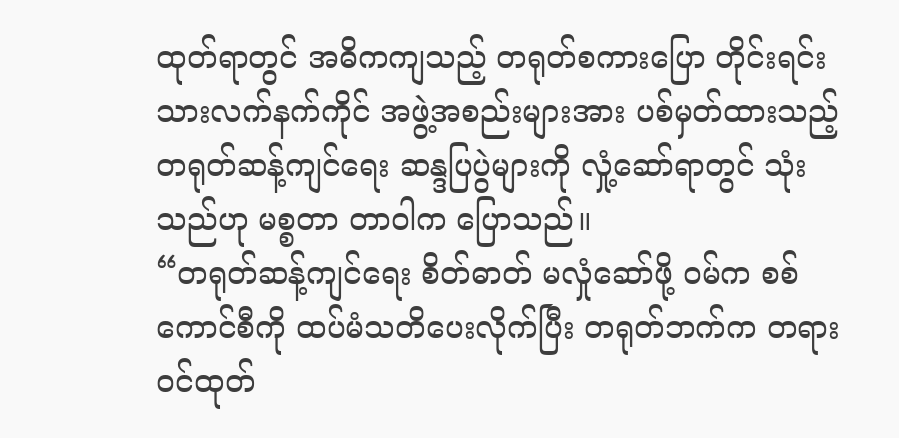ထုတ်ရာတွင် အဓိကကျသည့် တရုတ်စကားပြော တိုင်းရင်းသားလက်နက်ကိုင် အဖွဲ့အစည်းများအား ပစ်မှတ်ထားသည့် တရုတ်ဆန့်ကျင်ရေး ဆန္ဒပြပွဲများကို လှုံ့ဆော်ရာတွင် သုံးသည်ဟု မစ္စတာ တာဝါက ပြောသည်။
“တရုတ်ဆန့်ကျင်ရေး စိတ်ဓာတ် မလှုံဆော်ဖို့ ဝမ်က စစ်ကောင်စီကို ထပ်မံသတိပေးလိုက်ပြီး တရုတ်ဘက်က တရားဝင်ထုတ်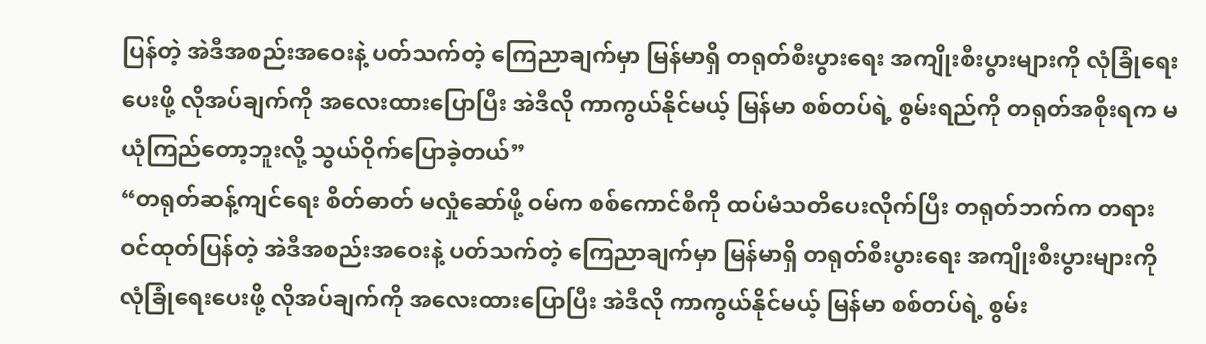ပြန်တဲ့ အဲဒီအစည်းအဝေးနဲ့ ပတ်သက်တဲ့ ကြေညာချက်မှာ မြန်မာရှိ တရုတ်စီးပွားရေး အကျိုးစီးပွားများကို လုံခြုံရေးပေးဖို့ လိုအပ်ချက်ကို အလေးထားပြောပြီး အဲဒီလို ကာကွယ်နိုင်မယ့် မြန်မာ စစ်တပ်ရဲ့ စွမ်းရည်ကို တရုတ်အစိုးရက မယုံကြည်တော့ဘူးလို့ သွယ်ဝိုက်ပြောခဲ့တယ်”
“တရုတ်ဆန့်ကျင်ရေး စိတ်ဓာတ် မလှုံဆော်ဖို့ ဝမ်က စစ်ကောင်စီကို ထပ်မံသတိပေးလိုက်ပြီး တရုတ်ဘက်က တရားဝင်ထုတ်ပြန်တဲ့ အဲဒီအစည်းအဝေးနဲ့ ပတ်သက်တဲ့ ကြေညာချက်မှာ မြန်မာရှိ တရုတ်စီးပွားရေး အကျိုးစီးပွားများကို လုံခြုံရေးပေးဖို့ လိုအပ်ချက်ကို အလေးထားပြောပြီး အဲဒီလို ကာကွယ်နိုင်မယ့် မြန်မာ စစ်တပ်ရဲ့ စွမ်း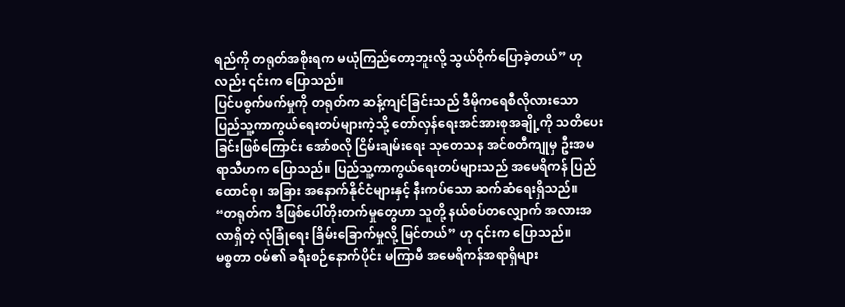ရည်ကို တရုတ်အစိုးရက မယုံကြည်တော့ဘူးလို့ သွယ်ဝိုက်ပြောခဲ့တယ်” ဟုလည်း ၎င်းက ပြောသည်။
ပြင်ပစွက်ဖက်မှုကို တရုတ်က ဆန့်ကျင်ခြင်းသည် ဒီမိုကရေစီလိုလားသော ပြည်သူ့ကာကွယ်ရေးတပ်များကဲ့သို့ တော်လှန်ရေးအင်အားစုအချို့ကို သတိပေးခြင်းဖြစ်ကြောင်း အော်စလို ငြိမ်းချမ်းရေး သုတေသန အင်စတီကျုမှ ဦးအမရာသီဟက ပြောသည်။ ပြည်သူ့ကာကွယ်ရေးတပ်များသည် အမေရိကန် ပြည်ထောင်စု၊ အခြား အနောက်နိုင်ငံများနှင့် နီးကပ်သော ဆက်ဆံရေးရှိသည်။
“တရုတ်က ဒီဖြစ်ပေါ်တိုးတက်မှုတွေဟာ သူတို့ နယ်စပ်တလျှောက် အလားအလာရှိတဲ့ လုံခြုံရေး ခြိမ်းခြောက်မှုလို့ မြင်တယ်” ဟု ၎င်းက ပြောသည်။
မစ္စတာ ဝမ်၏ ခရီးစဉ်နောက်ပိုင်း မကြာမီ အမေရိကန်အရာရှိများ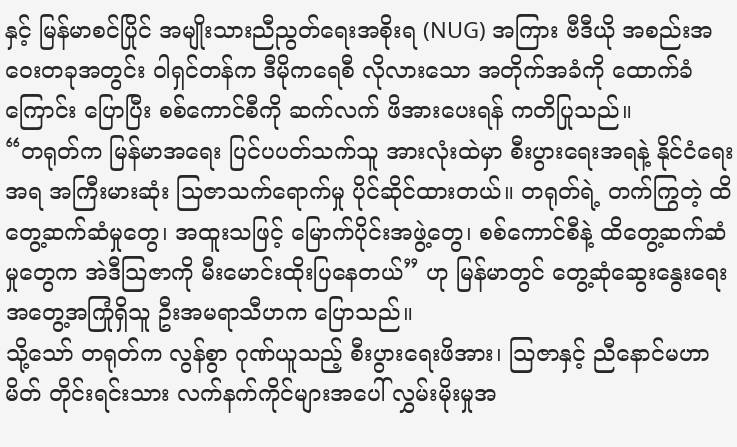နှင့် မြန်မာစင်ပြိုင် အမျိုးသားညီညွတ်ရေးအစိုးရ (NUG) အကြား ဗီဒီယို အစည်းအဝေးတခုအတွင်း ဝါရှင်တန်က ဒီမိုကရေစီ လိုလားသော အတိုက်အခံကို ထောက်ခံကြောင်း ပြောပြီး စစ်ကောင်စီကို ဆက်လက် ဖိအားပေးရန် ကတိပြုသည်။
“တရုတ်က မြန်မာအရေး ပြင်ပပတ်သက်သူ အားလုံးထဲမှာ စီးပွားရေးအရနဲ့ နိုင်ငံရေးအရ အကြီးမားဆုံး သြဇာသက်ရောက်မှု ပိုင်ဆိုင်ထားတယ်။ တရုတ်ရဲ့ တက်ကြွတဲ့ ထိတွေ့ဆက်ဆံမှုတွေ၊ အထူးသဖြင့် မြောက်ပိုင်းအဖွဲ့တွေ၊ စစ်ကောင်စီနဲ့ ထိတွေ့ဆက်ဆံမှုတွေက အဲဒီသြဇာကို မီးမောင်းထိုးပြနေတယ်” ဟု မြန်မာတွင် တွေ့ဆုံဆွေးနွေးရေး အတွေ့အကြုံရှိသူ ဦးအမရာသီဟက ပြောသည်။
သို့သော် တရုတ်က လွန်စွာ ဂုဏ်ယူသည့် စီးပွားရေးဖိအား၊ သြဇာနှင့် ညီနောင်မဟာမိတ် တိုင်းရင်းသား လက်နက်ကိုင်များအပေါ် လွှမ်းမိုးမှုအ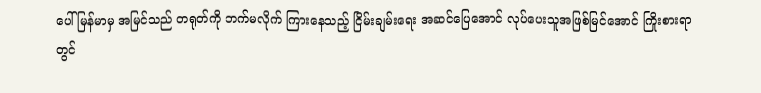ပေါ် မြန်မာမှ အမြင်သည် တရုတ်ကို ဘက်မလိုက် ကြားနေသည့် ငြိမ်းချမ်းရေး အဆင်ပြေအောင် လုပ်ပေးသူအဖြစ်မြင်အောင် ကြိုးစားရာတွင်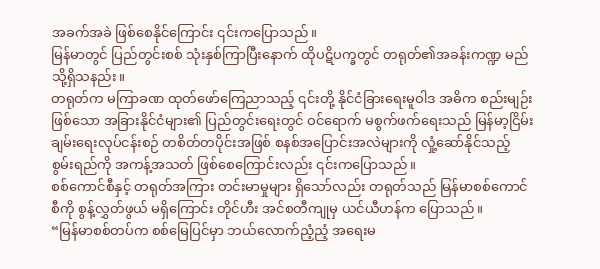အခက်အခဲ ဖြစ်စေနိုင်ကြောင်း ၎င်းကပြောသည်။
မြန်မာတွင် ပြည်တွင်းစစ် သုံးနှစ်ကြာပြီးနောက် ထိုပဋိပက္ခတွင် တရုတ်၏အခန်းကဏ္ဍ မည်သို့ရှိသနည်း။
တရုတ်က မကြာခဏ ထုတ်ဖော်ကြေညာသည့် ၎င်းတို့ နိုင်ငံခြားရေးမူဝါဒ အဓိက စည်းမျဉ်းဖြစ်သော အခြားနိုင်ငံများ၏ ပြည်တွင်းရေးတွင် ဝင်ရောက် မစွက်ဖက်ရေးသည် မြန်မာ့ငြိမ်းချမ်းရေးလုပ်ငန်းစဉ် တစိတ်တပိုင်းအဖြစ် စနစ်အပြောင်းအလဲများကို လှုံ့ဆော်နိုင်သည့် စွမ်းရည်ကို အကန့်အသတ် ဖြစ်စေကြောင်းလည်း ၎င်းကပြောသည်။
စစ်ကောင်စီနှင့် တရုတ်အကြား တင်းမာမှုများ ရှိသော်လည်း တရုတ်သည် မြန်မာစစ်ကောင်စီကို စွန့်လွှတ်ဖွယ် မရှိကြောင်း တိုင်ဟီး အင်စတီကျုမှ ယင်ယီဟန်က ပြောသည်။
“မြန်မာစစ်တပ်က စစ်မြေပြင်မှာ ဘယ်လောက်ညံ့ညံ့ အရေးမ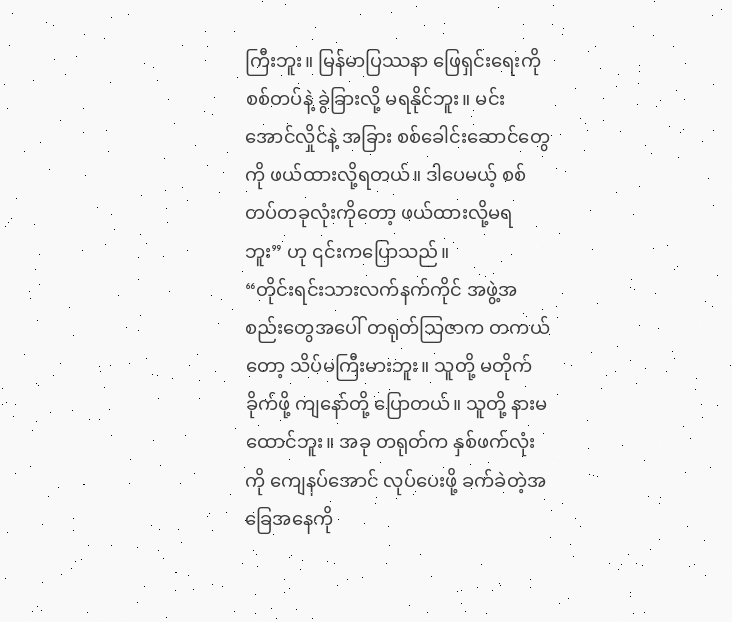ကြီးဘူး။ မြန်မာပြဿနာ ဖြေရှင်းရေးကို စစ်တပ်နဲ့ ခွဲခြားလို့ မရနိုင်ဘူး။ မင်းအောင်လှိုင်နဲ့ အခြား စစ်ခေါင်းဆောင်တွေကို ဖယ်ထားလို့ရတယ်။ ဒါပေမယ့် စစ်တပ်တခုလုံးကိုတော့ ဖယ်ထားလို့မရဘူး” ဟု ၎င်းကပြောသည်။
“တိုင်းရင်းသားလက်နက်ကိုင် အဖွဲ့အစည်းတွေအပေါ် တရုတ်သြဇာက တကယ်တော့ သိပ်မကြီးမားဘူး။ သူတို့ မတိုက်ခိုက်ဖို့ ကျနော်တို့ ပြောတယ်။ သူတို့ နားမထောင်ဘူး။ အခု တရုတ်က နှစ်ဖက်လုံးကို ကျေနပ်အောင် လုပ်ပေးဖို့ ခက်ခဲတဲ့အခြေအနေကို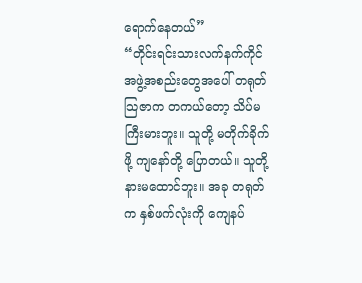ရောက်နေတယ်”
“တိုင်းရင်းသားလက်နက်ကိုင် အဖွဲ့အစည်းတွေအပေါ် တရုတ်သြဇာက တကယ်တော့ သိပ်မကြီးမားဘူး။ သူတို့ မတိုက်ခိုက်ဖို့ ကျနော်တို့ ပြောတယ်။ သူတို့ နားမထောင်ဘူး။ အခု တရုတ်က နှစ်ဖက်လုံးကို ကျေနပ်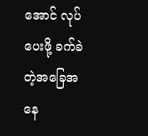အောင် လုပ်ပေးဖို့ ခက်ခဲတဲ့အခြေအနေ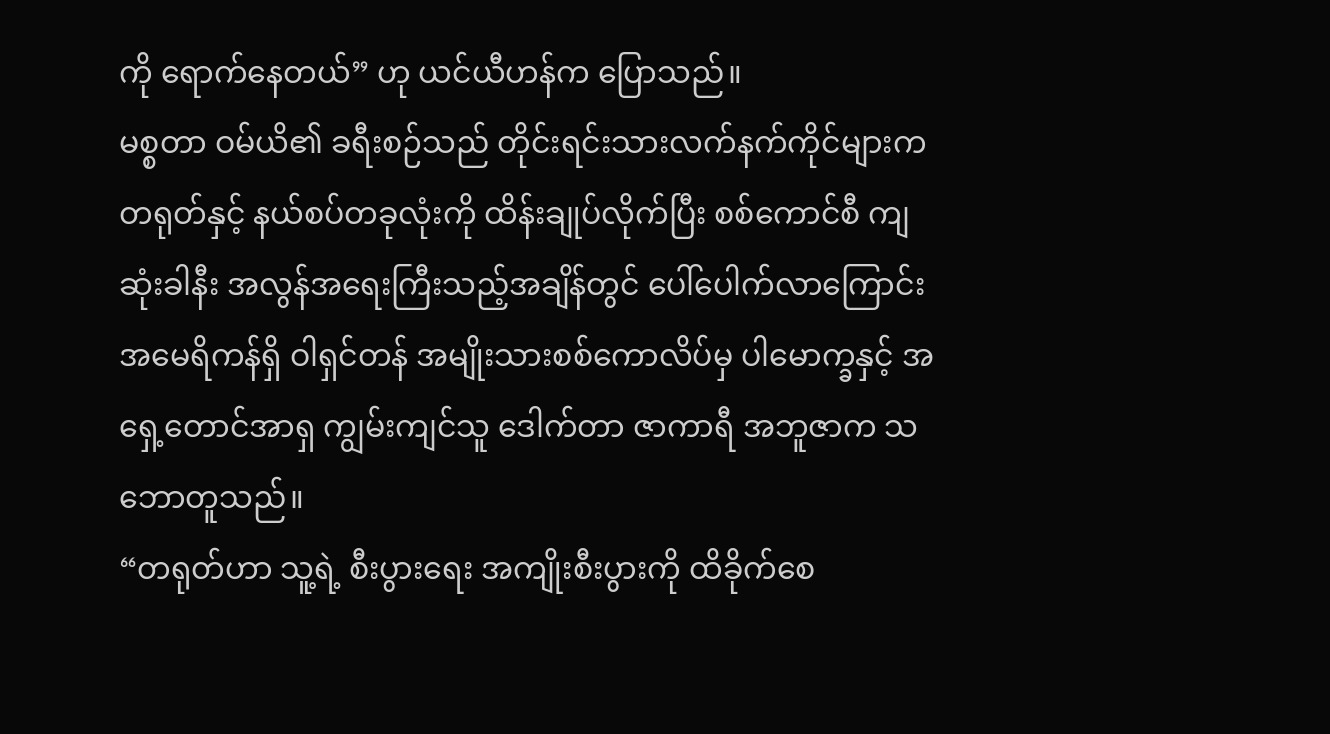ကို ရောက်နေတယ်” ဟု ယင်ယီဟန်က ပြောသည်။
မစ္စတာ ဝမ်ယိ၏ ခရီးစဉ်သည် တိုင်းရင်းသားလက်နက်ကိုင်များက တရုတ်နှင့် နယ်စပ်တခုလုံးကို ထိန်းချုပ်လိုက်ပြီး စစ်ကောင်စီ ကျဆုံးခါနီး အလွန်အရေးကြီးသည့်အချိန်တွင် ပေါ်ပေါက်လာကြောင်း အမေရိကန်ရှိ ဝါရှင်တန် အမျိုးသားစစ်ကောလိပ်မှ ပါမောက္ခနှင့် အရှေ့တောင်အာရှ ကျွမ်းကျင်သူ ဒေါက်တာ ဇာကာရီ အဘူဇာက သဘောတူသည်။
“တရုတ်ဟာ သူ့ရဲ့ စီးပွားရေး အကျိုးစီးပွားကို ထိခိုက်စေ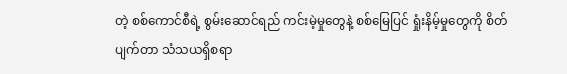တဲ့ စစ်ကောင်စီရဲ့ စွမ်းဆောင်ရည် ကင်းမဲ့မှုတွေနဲ့ စစ်မြေပြင် ရှုံးနိမ့်မှုတွေကို စိတ်ပျက်တာ သံသယရှိစရာ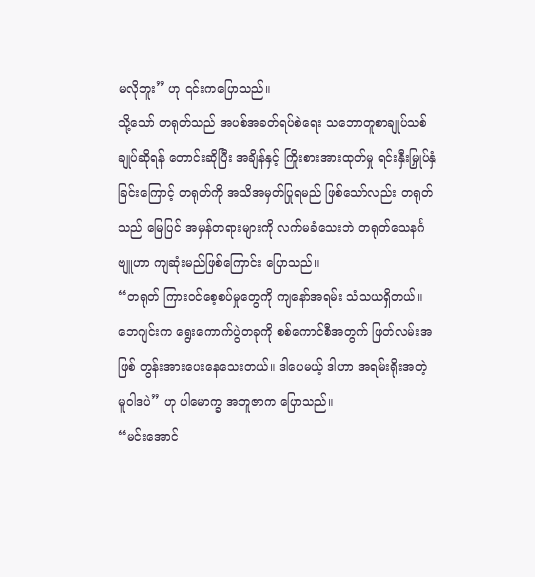မလိုဘူး” ဟု ၎င်းကပြောသည်။
သို့သော် တရုတ်သည် အပစ်အခတ်ရပ်စဲရေး သဘောတူစာချုပ်သစ် ချုပ်ဆိုရန် တောင်းဆိုပြီး အချိန်နှင့် ကြိုးစားအားထုတ်မှု ရင်းနှီးမြှုပ်နှံခြင်းကြောင့် တရုတ်ကို အသိအမှတ်ပြုရမည် ဖြစ်သော်လည်း တရုတ်သည် မြေပြင် အမှန်တရားများကို လက်မခံသေးဘဲ တရုတ်သေနင်္ဂဗျူဟာ ကျဆုံးမည်ဖြစ်ကြောင်း ပြောသည်။
“တရုတ် ကြားဝင်စေ့စပ်မှုတွေကို ကျနော်အရမ်း သံသယရှိတယ်။ ဘေဂျင်းက ရွေးကောက်ပွဲတခုကို စစ်ကောင်စီအတွက် ဖြတ်လမ်းအဖြစ် တွန်းအားပေးနေသေးတယ်။ ဒါပေမယ့် ဒါဟာ အရမ်းရိုးအတဲ့ မူဝါဒပဲ” ဟု ပါမောက္ခ အဘူဇာက ပြောသည်။
“မင်းအောင်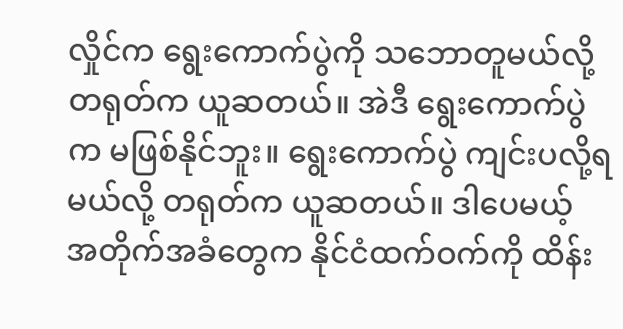လှိုင်က ရွေးကောက်ပွဲကို သဘောတူမယ်လို့ တရုတ်က ယူဆတယ်။ အဲဒီ ရွေးကောက်ပွဲက မဖြစ်နိုင်ဘူး။ ရွေးကောက်ပွဲ ကျင်းပလို့ရမယ်လို့ တရုတ်က ယူဆတယ်။ ဒါပေမယ့် အတိုက်အခံတွေက နိုင်ငံထက်ဝက်ကို ထိန်း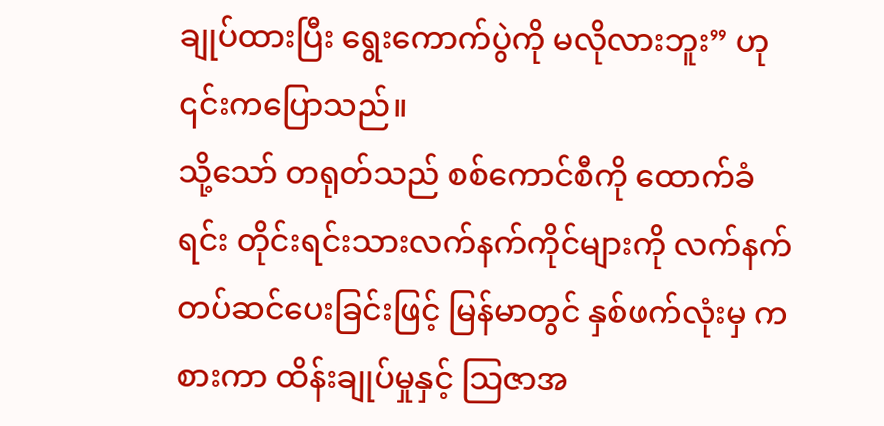ချုပ်ထားပြီး ရွေးကောက်ပွဲကို မလိုလားဘူး” ဟု ၎င်းကပြောသည်။
သို့သော် တရုတ်သည် စစ်ကောင်စီကို ထောက်ခံရင်း တိုင်းရင်းသားလက်နက်ကိုင်များကို လက်နက်တပ်ဆင်ပေးခြင်းဖြင့် မြန်မာတွင် နှစ်ဖက်လုံးမှ ကစားကာ ထိန်းချုပ်မှုနှင့် သြဇာအ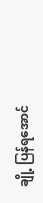ချို့ ပြန်ရအောင်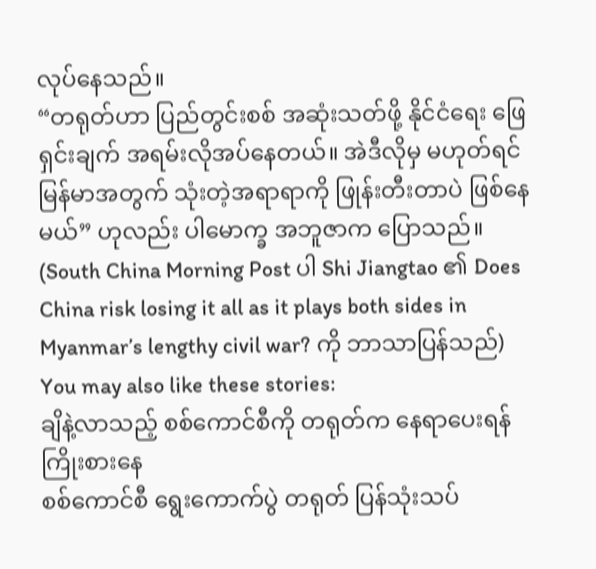လုပ်နေသည်။
“တရုတ်ဟာ ပြည်တွင်းစစ် အဆုံးသတ်ဖို့ နိုင်ငံရေး ဖြေရှင်းချက် အရမ်းလိုအပ်နေတယ်။ အဲဒီလိုမှ မဟုတ်ရင် မြန်မာအတွက် သုံးတဲ့အရာရာကို ဖြုန်းတီးတာပဲ ဖြစ်နေမယ်” ဟုလည်း ပါမောက္ခ အဘူဇာက ပြောသည်။
(South China Morning Post ပါ Shi Jiangtao ၏ Does China risk losing it all as it plays both sides in Myanmar’s lengthy civil war? ကို ဘာသာပြန်သည်)
You may also like these stories:
ချိနဲ့လာသည့် စစ်ကောင်စီကို တရုတ်က နေရာပေးရန် ကြိုးစားနေ
စစ်ကောင်စီ ရွေးကောက်ပွဲ တရုတ် ပြန်သုံးသပ်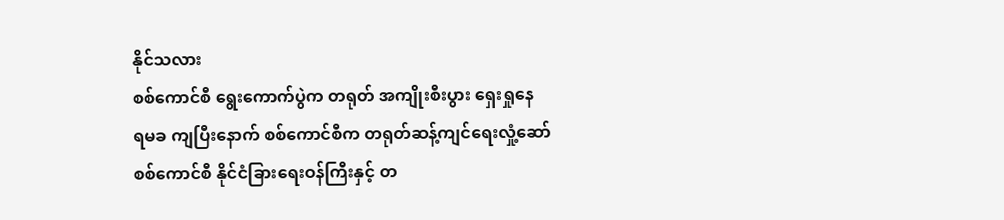နိုင်သလား
စစ်ကောင်စီ ရွေးကောက်ပွဲက တရုတ် အကျိုးစီးပွား ရှေးရှုနေ
ရမခ ကျပြီးနောက် စစ်ကောင်စီက တရုတ်ဆန့်ကျင်ရေးလှုံ့ဆော်
စစ်ကောင်စီ နိုင်ငံခြားရေးဝန်ကြီးနှင့် တ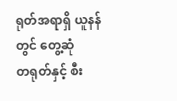ရုတ်အရာရှိ ယူနန်တွင် တွေ့ဆုံ
တရုတ်နှင့် စီး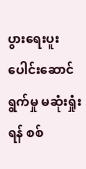ပွားရေးပူးပေါင်းဆောင်ရွက်မှု မဆုံးရှုံးရန် စစ်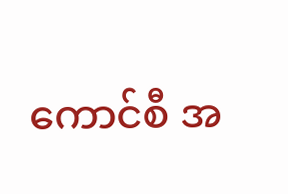ကောင်စီ အ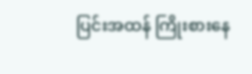ပြင်းအထန် ကြိုးစားနေ